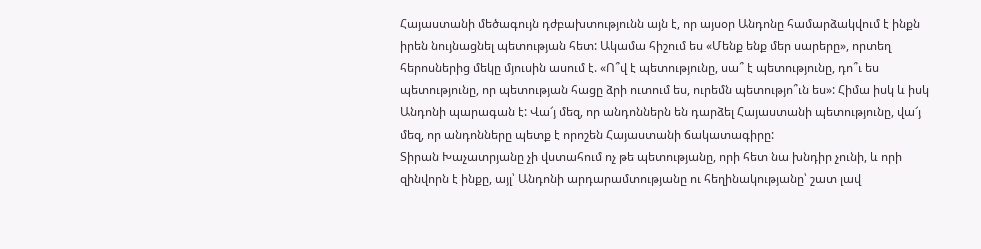Հայաստանի մեծագույն դժբախտությունն այն է, որ այսօր Անդոնը համարձակվում է ինքն իրեն նույնացնել պետության հետ: Ակամա հիշում ես «Մենք ենք մեր սարերը», որտեղ հերոսներից մեկը մյուսին ասում է. «Ո՞վ է պետությունը, սա՞ է պետությունը, դո՞ւ ես պետությունը, որ պետության հացը ձրի ուտում ես, ուրեմն պետությո՞ւն ես»: Հիմա իսկ և իսկ Անդոնի պարագան է: Վա՜յ մեզ, որ անդոններն են դարձել Հայաստանի պետությունը, վա՜յ մեզ, որ անդոնները պետք է որոշեն Հայաստանի ճակատագիրը:
Տիրան Խաչատրյանը չի վստահում ոչ թե պետությանը, որի հետ նա խնդիր չունի, և որի զինվորն է ինքը, այլ՝ Անդոնի արդարամտությանը ու հեղինակությանը՝ շատ լավ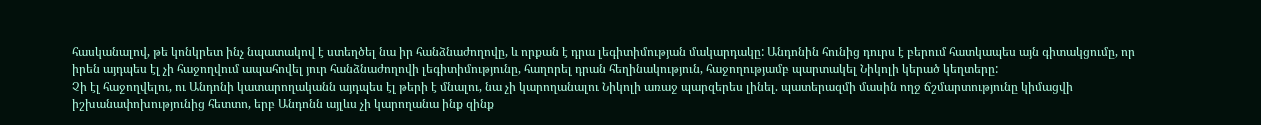հասկանալով, թե կոնկրետ ինչ նպատակով է ստեղծել նա իր հանձնաժողովը, և որքան է դրա լեգիտիմության մակարդակը: Անդոնին հունից դուրս է բերում հատկապես այն գիտակցումը, որ իրեն այդպես էլ չի հաջողվում ապահովել յուր հանձնաժողովի լեգիտիմությունը, հաղորել դրան հեղինակություն, հաջողությամբ պարտակել Նիկոլի կերած կեղտերը:
Չի էլ հաջողվելու, ու Անդոնի կատարողականն այդպես էլ թերի է մնալու, նա չի կարողանալու Նիկոլի առաջ պարզերես լինել. պատերազմի մասին ողջ ճշմարտությունը կիմացվի իշխանափոխությունից հետտո, երբ Անդոնն այլևս չի կարողանա ինք զինք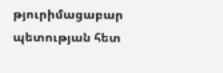թյուրիմացաբար պետության հետ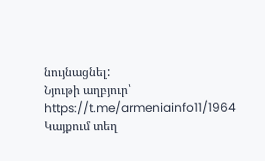նույնացնել:
Նյութի աղբյուր՝ https://t.me/armeniainfo11/1964
Կայքում տեղ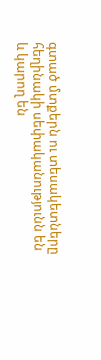գտած մտքերն ու տեսակետները հեղինակի սեփականությունն են և կարող են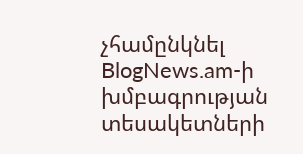չհամընկնել BlogNews.am-ի խմբագրության տեսակետների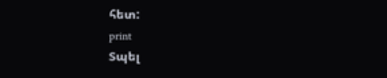հետ:
print
Տպել